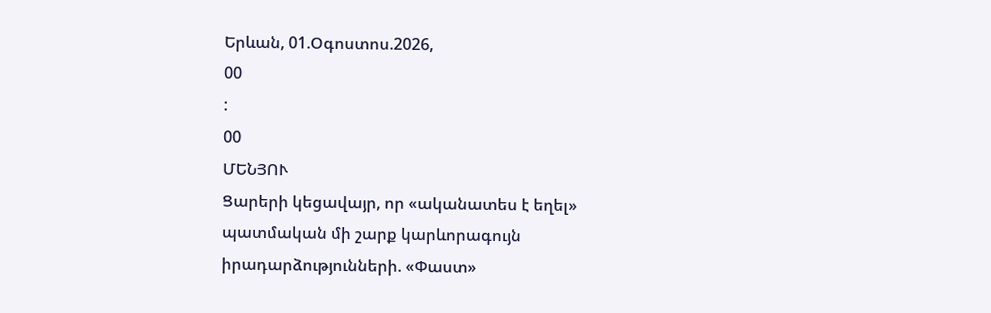Երևան, 01.Օգոստոս.2026,
00
:
00
ՄԵՆՅՈՒ
Ցարերի կեցավայր, որ «ականատես է եղել» պատմական մի շարք կարևորագույն իրադարձությունների. «Փաստ»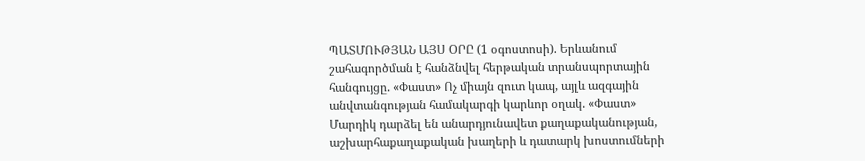ՊԱՏՄՈՒԹՅԱՆ ԱՅՍ ՕՐԸ (1 օգոստոսի). Երևանում շահագործման է հանձնվել հերթական տրանսպորտային հանգույցը. «Փաստ» Ոչ միայն զուտ կապ, այլև ազգային անվտանգության համակարգի կարևոր օղակ. «Փաստ» Մարդիկ դարձել են անարդյունավետ քաղաքականության, աշխարհաքաղաքական խաղերի և դատարկ խոստումների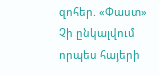զոհեր. «Փաստ» Չի ընկալվում որպես հայերի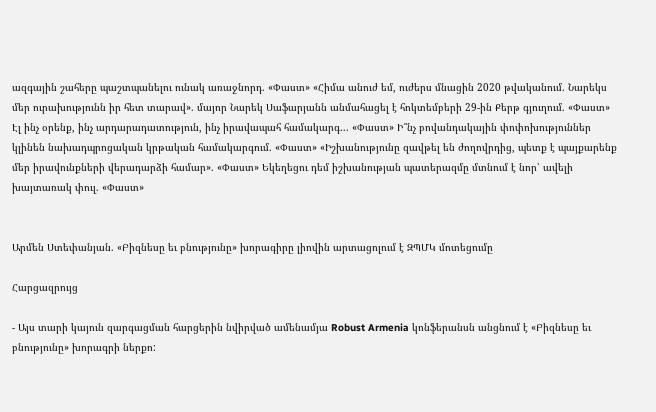ազգային շահերը պաշտպանելու ունակ առաջնորդ. «Փաստ» «Հիմա անուժ եմ, ուժերս մնացին 2020 թվականում. Նարեկս մեր ուրախությունն իր հետ տարավ». մայոր Նարեկ Սաֆարյանն անմահացել է հոկտեմբերի 29-ին Քերթ գյուղում. «Փաստ» Էլ ինչ օրենք, ինչ արդարադատություն, ինչ իրավապահ համակարգ... «Փաստ» Ի՞նչ բովանդակային փոփոխություններ կլինեն նախադպրոցական կրթական համակարգում. «Փաստ» «Իշխանությունը զավթել են ժողովրդից, պետք է պայքարենք մեր իրավունքների վերադարձի համար». «Փաստ» Եկեղեցու դեմ իշխանության պատերազմը մտնում է նոր՝ ավելի խայտառակ փուլ. «Փաստ»


Արմեն Ստեփանյան. «Բիզնեսը եւ բնությունը» խորագիրը լիովին արտացոլում է ԶՊՄԿ մոտեցումը

Հարցազրույց

- Այս տարի կայուն զարգացման հարցերին նվիրված ամենամյա Robust Armenia կոնֆերանսն անցնում է «Բիզնեսը եւ բնությունը» խորագրի ներքո: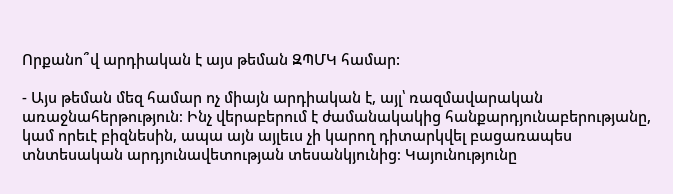Որքանո՞վ արդիական է այս թեման ԶՊՄԿ համար:

- Այս թեման մեզ համար ոչ միայն արդիական է, այլ՝ ռազմավարական առաջնահերթություն։ Ինչ վերաբերում է ժամանակակից հանքարդյունաբերությանը, կամ որեւէ բիզնեսին, ապա այն այլեւս չի կարող դիտարկվել բացառապես տնտեսական արդյունավետության տեսանկյունից։ Կայունությունը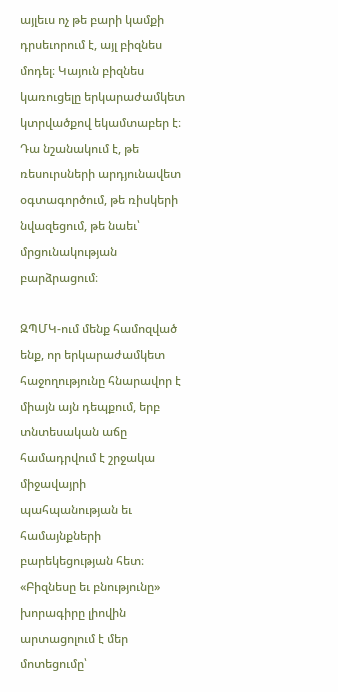այլեւս ոչ թե բարի կամքի դրսեւորում է, այլ բիզնես մոդել։ Կայուն բիզնես կառուցելը երկարաժամկետ կտրվածքով եկամտաբեր է։ Դա նշանակում է, թե ռեսուրսների արդյունավետ օգտագործում, թե ռիսկերի նվազեցում, թե նաեւ՝ մրցունակության բարձրացում։

ԶՊՄԿ-ում մենք համոզված ենք, որ երկարաժամկետ հաջողությունը հնարավոր է միայն այն դեպքում, երբ տնտեսական աճը համադրվում է շրջակա միջավայրի պահպանության եւ համայնքների բարեկեցության հետ։ «Բիզնեսը եւ բնությունը» խորագիրը լիովին արտացոլում է մեր մոտեցումը՝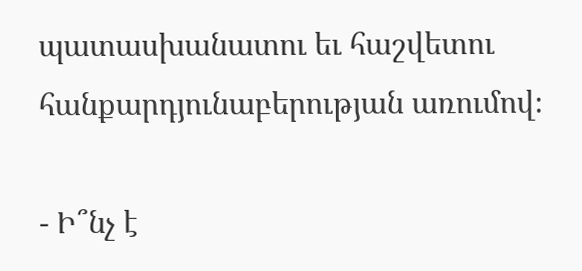պատասխանատու եւ հաշվետու հանքարդյունաբերության առումով։

- Ի՞նչ է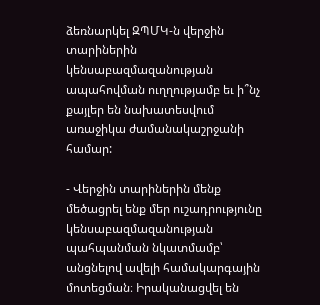ձեռնարկել ԶՊՄԿ-ն վերջին տարիներին կենսաբազմազանության ապահովման ուղղությամբ եւ ի՞նչ քայլեր են նախատեսվում առաջիկա ժամանակաշրջանի համար:

- Վերջին տարիներին մենք մեծացրել ենք մեր ուշադրությունը կենսաբազմազանության պահպանման նկատմամբ՝ անցնելով ավելի համակարգային մոտեցման։ Իրականացվել են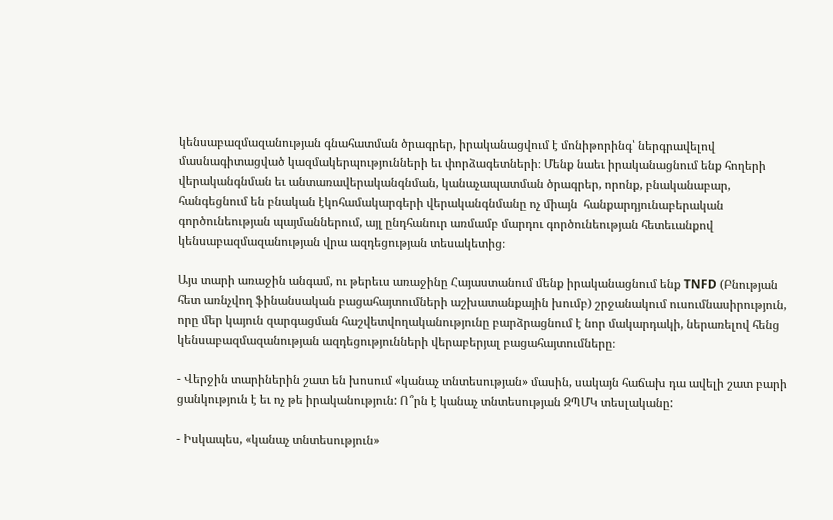կենսաբազմազանության գնահատման ծրագրեր, իրականացվում է մոնիթորինգ՝ ներգրավելով մասնագիտացված կազմակերպությունների եւ փորձագետների։ Մենք նաեւ իրականացնում ենք հողերի վերականգնման եւ անտառավերականգնման, կանաչապատման ծրագրեր, որոնք, բնականաբար, հանգեցնում են բնական էկոհամակարգերի վերականգնմանը ոչ միայն  հանքարդյունաբերական գործունեության պայմաններում, այլ ընդհանուր առմամբ մարդու գործունեության հետեւանքով կենսաբազմազանության վրա ազդեցության տեսակետից։

Այս տարի առաջին անգամ, ու թերեւս առաջինը Հայաստանում մենք իրականացնում ենք TNFD (Բնության հետ առնչվող ֆինանսական բացահայտումների աշխատանքային խումբ) շրջանակում ուսումնասիրություն, որը մեր կայուն զարգացման հաշվետվողականությունը բարձրացնում է նոր մակարդակի, ներառելով հենց կենսաբազմազանության ազդեցությունների վերաբերյալ բացահայտումները։

- Վերջին տարիներին շատ են խոսում «կանաչ տնտեսության» մասին, սակայն հաճախ դա ավելի շատ բարի ցանկություն է եւ ոչ թե իրականություն: Ո՞րն է կանաչ տնտեսության ԶՊՄԿ տեսլականը:

- Իսկապես, «կանաչ տնտեսություն»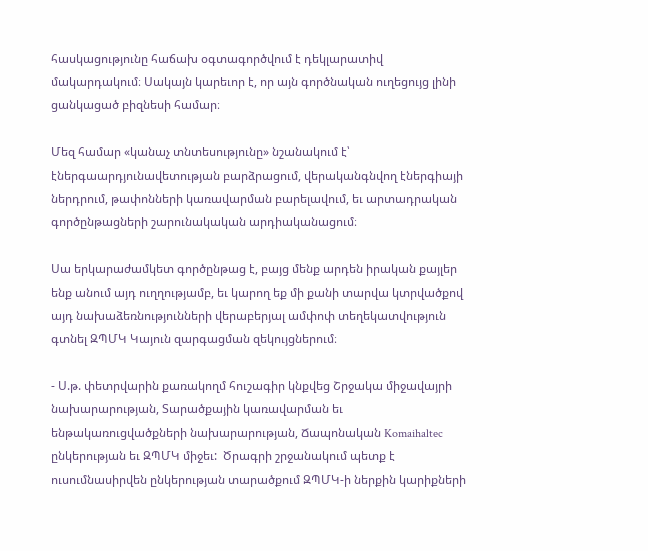հասկացությունը հաճախ օգտագործվում է դեկլարատիվ մակարդակում։ Սակայն կարեւոր է, որ այն գործնական ուղեցույց լինի ցանկացած բիզնեսի համար։

Մեզ համար «կանաչ տնտեսությունը» նշանակում է՝ էներգաարդյունավետության բարձրացում, վերականգնվող էներգիայի ներդրում, թափոնների կառավարման բարելավում, եւ արտադրական գործընթացների շարունակական արդիականացում։

Սա երկարաժամկետ գործընթաց է, բայց մենք արդեն իրական քայլեր ենք անում այդ ուղղությամբ, եւ կարող եք մի քանի տարվա կտրվածքով այդ նախաձեռնությունների վերաբերյալ ամփոփ տեղեկատվություն գտնել ԶՊՄԿ Կայուն զարգացման զեկույցներում։

- Ս.թ. փետրվարին քառակողմ հուշագիր կնքվեց Շրջակա միջավայրի նախարարության, Տարածքային կառավարման եւ ենթակառուցվածքների նախարարության, Ճապոնական Komaihaltec ընկերության եւ ԶՊՄԿ միջեւ:  Ծրագրի շրջանակում պետք է ուսումնասիրվեն ընկերության տարածքում ԶՊՄԿ-ի ներքին կարիքների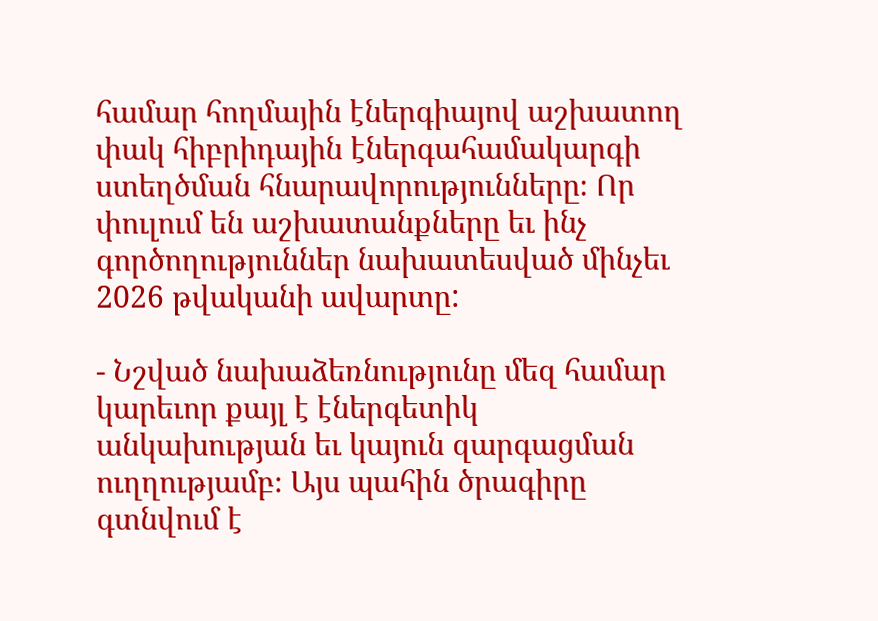համար հողմային էներգիայով աշխատող փակ հիբրիդային էներգահամակարգի ստեղծման հնարավորությունները։ Որ փուլում են աշխատանքները եւ ինչ գործողություններ նախատեսված մինչեւ 2026 թվականի ավարտը:

- Նշված նախաձեռնությունը մեզ համար կարեւոր քայլ է էներգետիկ անկախության եւ կայուն զարգացման ուղղությամբ։ Այս պահին ծրագիրը գտնվում է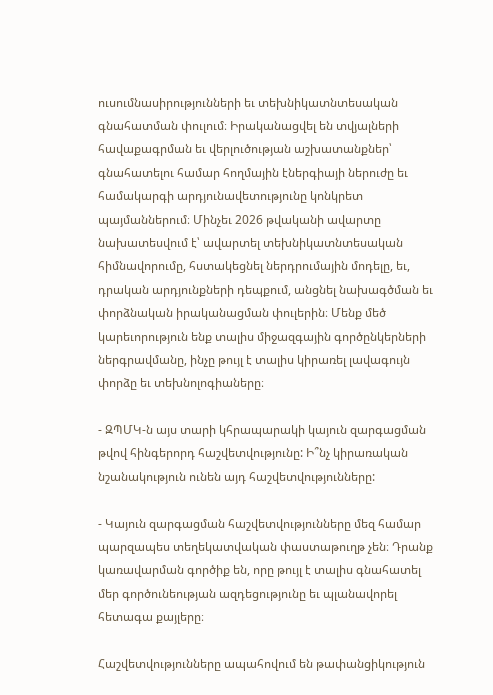ուսումնասիրությունների եւ տեխնիկատնտեսական գնահատման փուլում։ Իրականացվել են տվյալների հավաքագրման եւ վերլուծության աշխատանքներ՝ գնահատելու համար հողմային էներգիայի ներուժը եւ համակարգի արդյունավետությունը կոնկրետ պայմաններում։ Մինչեւ 2026 թվականի ավարտը նախատեսվում է՝ ավարտել տեխնիկատնտեսական հիմնավորումը, հստակեցնել ներդրումային մոդելը, եւ, դրական արդյունքների դեպքում, անցնել նախագծման եւ փորձնական իրականացման փուլերին։ Մենք մեծ կարեւորություն ենք տալիս միջազգային գործընկերների ներգրավմանը, ինչը թույլ է տալիս կիրառել լավագույն փորձը եւ տեխնոլոգիաները։

- ԶՊՄԿ-ն այս տարի կհրապարակի կայուն զարգացման թվով հինգերորդ հաշվետվությունը: Ի՞նչ կիրառական նշանակություն ունեն այդ հաշվետվությունները:

- Կայուն զարգացման հաշվետվությունները մեզ համար պարզապես տեղեկատվական փաստաթուղթ չեն։ Դրանք կառավարման գործիք են, որը թույլ է տալիս գնահատել մեր գործունեության ազդեցությունը եւ պլանավորել հետագա քայլերը։

Հաշվետվությունները ապահովում են թափանցիկություն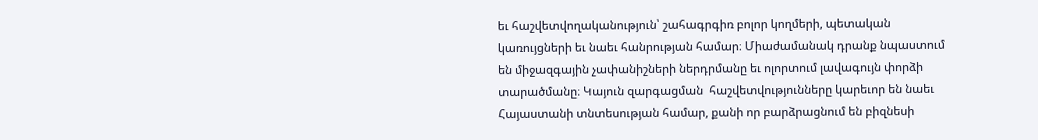եւ հաշվետվողականություն՝ շահագրգիռ բոլոր կողմերի, պետական կառույցների եւ նաեւ հանրության համար։ Միաժամանակ դրանք նպաստում են միջազգային չափանիշների ներդրմանը եւ ոլորտում լավագույն փորձի տարածմանը։ Կայուն զարգացման  հաշվետվությունները կարեւոր են նաեւ Հայաստանի տնտեսության համար, քանի որ բարձրացնում են բիզնեսի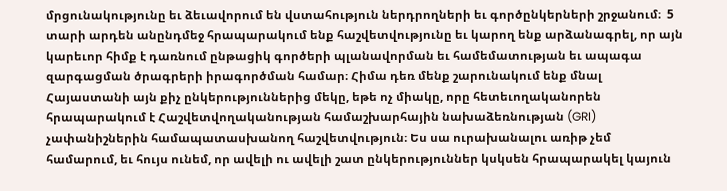մրցունակությունը եւ ձեւավորում են վստահություն ներդրողների եւ գործընկերների շրջանում։  5 տարի արդեն անընդմեջ հրապարակում ենք հաշվետվությունը եւ կարող ենք արձանագրել, որ այն կարեւոր հիմք է դառնում ընթացիկ գործերի պլանավորման եւ համեմատության եւ ապագա զարգացման ծրագրերի իրագործման համար։ Հիմա դեռ մենք շարունակում ենք մնալ Հայաստանի այն քիչ ընկերություններից մեկը, եթե ոչ միակը, որը հետեւողականորեն հրապարակում է Հաշվետվողականության համաշխարհային նախաձեռնության (GRI) չափանիշներին համապատասխանող հաշվետվություն։ Ես սա ուրախանալու առիթ չեմ համարում, եւ հույս ունեմ, որ ավելի ու ավելի շատ ընկերություններ կսկսեն հրապարակել կայուն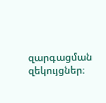զարգացման զեկույցներ։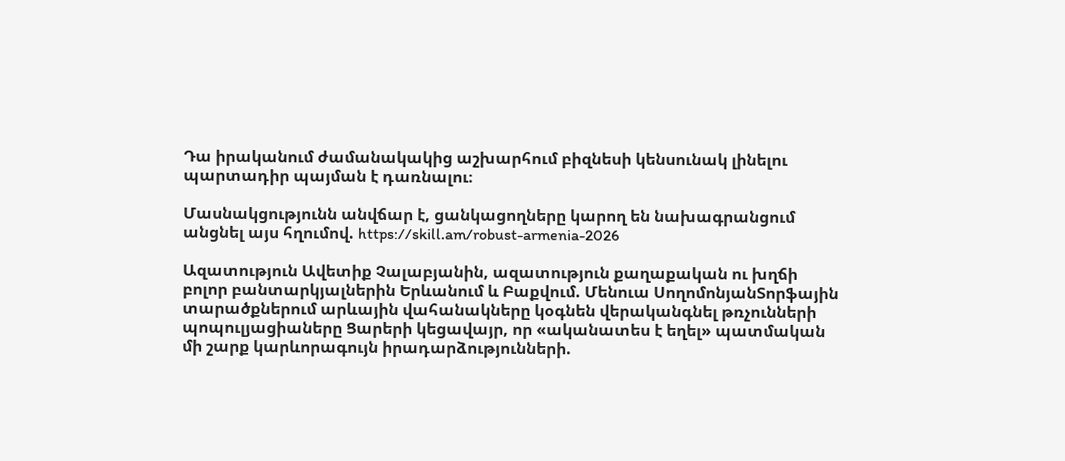Դա իրականում ժամանակակից աշխարհում բիզնեսի կենսունակ լինելու պարտադիր պայման է դառնալու։

Մասնակցությունն անվճար է, ցանկացողները կարող են նախագրանցում անցնել այս հղումով. https://skill.am/robust-armenia-2026

Ազատություն Ավետիք Չալաբյանին, ազատություն քաղաքական ու խղճի բոլոր բանտարկյալներին Երևանում և Բաքվում. Մենուա ՍողոմոնյանՏորֆային տարածքներում արևային վահանակները կօգնեն վերականգնել թռչունների պոպուլյացիաները Ցարերի կեցավայր, որ «ականատես է եղել» պատմական մի շարք կարևորագույն իրադարձությունների.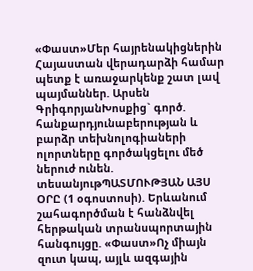«Փաստ»Մեր հայրենակիցներին Հայաստան վերադարձի համար պետք է առաջարկենք շատ լավ պայմաններ. Արսեն ԳրիգորյանԽոսքից` գործ. հանքարդյունաբերության և բարձր տեխնոլոգիաների ոլորտները գործակցելու մեծ ներուժ ունեն. տեսանյութՊԱՏՄՈՒԹՅԱՆ ԱՅՍ ՕՐԸ (1 օգոստոսի). Երևանում շահագործման է հանձնվել հերթական տրանսպորտային հանգույցը. «Փաստ»Ոչ միայն զուտ կապ, այլև ազգային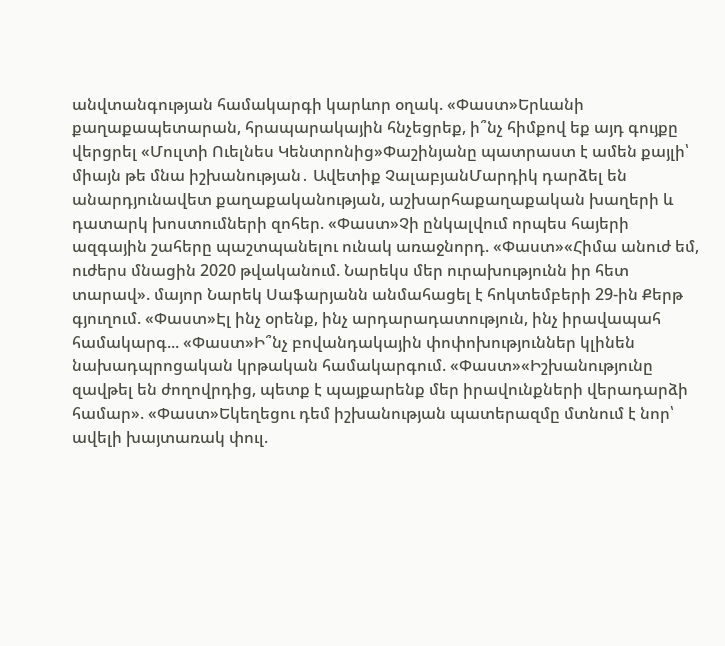անվտանգության համակարգի կարևոր օղակ. «Փաստ»Երևանի քաղաքապետարան, հրապարակային հնչեցրեք, ի՞նչ հիմքով եք այդ գույքը վերցրել «Մուլտի Ուելնես Կենտրոնից»Փաշինյանը պատրաստ է ամեն քայլի՝ միայն թե մնա իշխանության․ Ավետիք ՉալաբյանՄարդիկ դարձել են անարդյունավետ քաղաքականության, աշխարհաքաղաքական խաղերի և դատարկ խոստումների զոհեր. «Փաստ»Չի ընկալվում որպես հայերի ազգային շահերը պաշտպանելու ունակ առաջնորդ. «Փաստ»«Հիմա անուժ եմ, ուժերս մնացին 2020 թվականում. Նարեկս մեր ուրախությունն իր հետ տարավ». մայոր Նարեկ Սաֆարյանն անմահացել է հոկտեմբերի 29-ին Քերթ գյուղում. «Փաստ»Էլ ինչ օրենք, ինչ արդարադատություն, ինչ իրավապահ համակարգ... «Փաստ»Ի՞նչ բովանդակային փոփոխություններ կլինեն նախադպրոցական կրթական համակարգում. «Փաստ»«Իշխանությունը զավթել են ժողովրդից, պետք է պայքարենք մեր իրավունքների վերադարձի համար». «Փաստ»Եկեղեցու դեմ իշխանության պատերազմը մտնում է նոր՝ ավելի խայտառակ փուլ.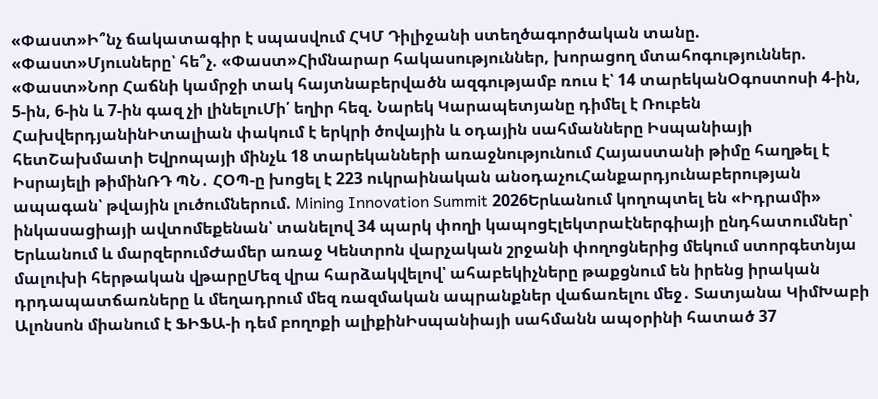«Փաստ»Ի՞նչ ճակատագիր է սպասվում ՀԿՄ Դիլիջանի ստեղծագործական տանը. «Փաստ»Մյուսները՝ հե՞չ. «Փաստ»Հիմնարար հակասություններ, խորացող մտահոգություններ. «Փաստ»Նոր Հաճնի կամրջի տակ հայտնաբերվածն ազգությամբ ռուս է՝ 14 տարեկանՕգոստոսի 4-ին, 5-ին, 6-ին և 7-ին գազ չի լինելուՄի՛ եղիր հեզ. Նարեկ Կարապետյանը դիմել է Ռուբեն ՀախվերդյանինԻտալիան փակում է երկրի ծովային և օդային սահմանները Իսպանիայի հետՇախմատի Եվրոպայի մինչև 18 տարեկանների առաջնությունում Հայաստանի թիմը հաղթել է Իսրայելի թիմինՌԴ ՊՆ․ ՀՕՊ-ը խոցել է 223 ուկրաինական անօդաչուՀանքարդյունաբերության ապագան՝ թվային լուծումներում. Mining Innovation Summit 2026Երևանում կողոպտել են «Իդրամի» ինկասացիայի ավտոմեքենան՝ տանելով 34 պարկ փողի կապոցԷլեկտրաէներգիայի ընդհատումներ՝ Երևանում և մարզերումԺամեր առաջ Կենտրոն վարչական շրջանի փողոցներից մեկում ստորգետնյա մալուխի հերթական վթարըՄեզ վրա հարձակվելով՝ ահաբեկիչները թաքցնում են իրենց իրական դրդապատճառները և մեղադրում մեզ ռազմական ապրանքներ վաճառելու մեջ․ Տատյանա ԿիմԽաբի Ալոնսոն միանում է ՖԻՖԱ-ի դեմ բողոքի ալիքինԻսպանիայի սահմանն ապօրինի հատած 37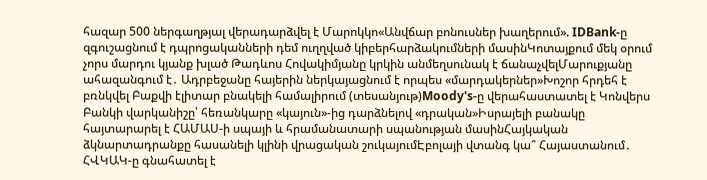հազար 500 ներգաղթյալ վերադարձվել է Մարոկկո«Անվճար բոնուսներ խաղերում». IDBank-ը զգուշացնում է դպրոցականների դեմ ուղղված կիբերհարձակումների մասինԿոտայքում մեկ օրում չորս մարդու կյանք խլած Թադևոս Հովակիմյանը կրկին անմեղսունակ է ճանաչվելՄարուքյանը ահազանգում է․ Ադրբեջանը հայերին ներկայացնում է որպես «մարդակերներ»Խոշոր հրդեհ է բռնկվել Բաքվի էլիտար բնակելի համալիրում (տեսանյութ)Moody's-ը վերահաստատել է Կոնվերս Բանկի վարկանիշը՝ հեռանկարը «կայուն»-ից դարձնելով «դրական»Իսրայելի բանակը հայտարարել է ՀԱՄԱՍ-ի սպայի և հրամանատարի սպանության մասինՀայկական ձկնարտադրանքը հասանելի կլինի վրացական շուկայումԷբոլայի վտանգ կա՞ Հայաստանում․ ՀՎԿԱԿ-ը գնահատել է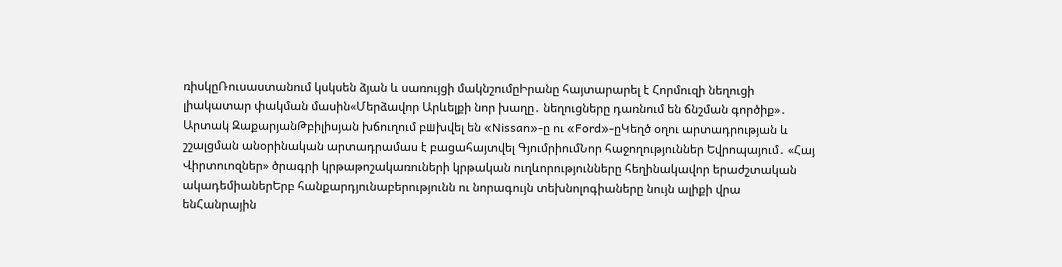ռիսկըՌուսաստանում կսկսեն ձյան և սառույցի մակնշումըԻրանը հայտարարել է Հորմուզի նեղուցի լիակատար փակման մասին«Մերձավոր Արևելքի նոր խաղը․ նեղուցները դառնում են ճնշման գործիք»․ Արտակ ԶաքարյանԹբիլիսյան խճուղում բшխվել են «Nissan»-ը ու «Ford»-ըԿեղծ օղու արտադրության և շշալցման անօրինական արտադրամաս է բացահայտվել ԳյումրիումՆոր հաջողություններ Եվրոպայում․ «Հայ Վիրտուոզներ» ծրագրի կրթաթոշակառուների կրթական ուղևորությունները հեղինակավոր երաժշտական ակադեմիաներԵրբ հանքարդյունաբերությունն ու նորագույն տեխնոլոգիաները նույն ալիքի վրա ենՀանրային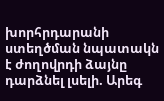խորհրդարանի ստեղծման նպատակն է ժողովրդի ձայնը դարձնել լսելի. Արեգ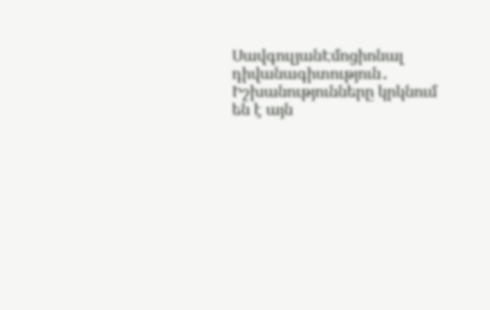ՍավգուլյանԷմոցիոնալ դիվանագիտություն․ Իշխանությունները կրկնում են է այն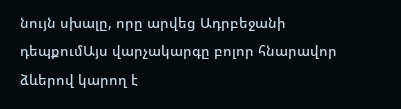նույն սխալը, որը արվեց Ադրբեջանի դեպքումԱյս վարչակարգը բոլոր հնարավոր ձևերով կարող է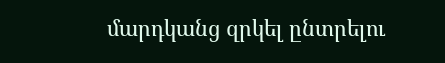մարդկանց զրկել ընտրելու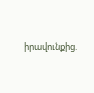իրավունքից.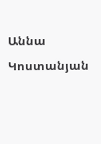Աննա Կոստանյան